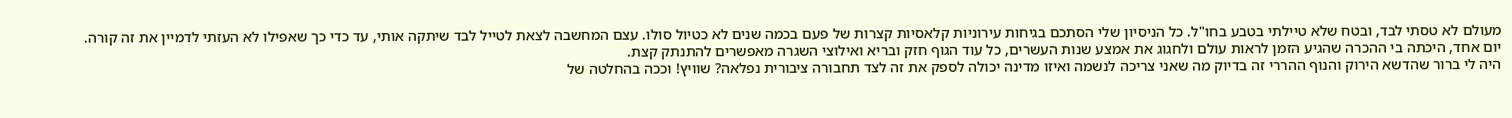מעולם לא טסתי לבד, ובטח שלא טיילתי בטבע בחו"ל. כל הניסיון שלי הסתכם בגיחות עירוניות קלאסיות קצרות של פעם בכמה שנים לא כטיול סולו. עצם המחשבה לצאת לטייל לבד שיתקה אותי, עד כדי כך שאפילו לא העזתי לדמיין את זה קורה.
יום אחד, היכתה בי ההכרה שהגיע הזמן לראות עולם ולחגוג את אמצע שנות העשרים, כל עוד הגוף חזק ובריא ואילוצי השגרה מאפשרים להתנתק קצת.
היה לי ברור שהדשא הירוק והנוף ההררי זה בדיוק מה שאני צריכה לנשמה ואיזו מדינה יכולה לספק את זה לצד תחבורה ציבורית נפלאה? שוויץ! וככה בהחלטה של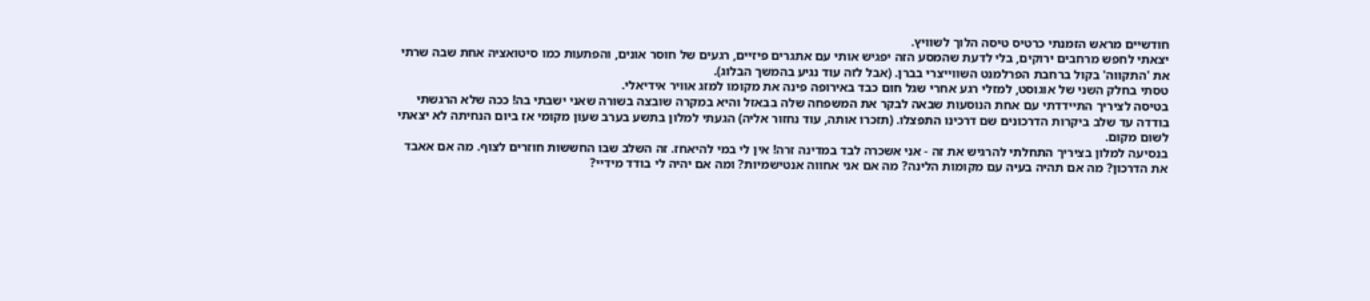חודשיים מראש הזמנתי כרטיס טיסה הלוך לשוויץ.
יצאתי לחפש מרחבים ירוקים, בלי לדעת שהמסע הזה יפגיש אותי עם אתגרים פיזיים, רגעים של חוסר אונים, והפתעות כמו סיטואציה אחת שבה שרתי את 'התקווה' בקול ברחבת הפרלמנט השווייצרי בברן. (אבל לזה עוד נגיע בהמשך הבלוג).
טסתי בחלק השני של אוגוסט, למזלי רגע אחרי שגל חום כבד באירופה פינה את מקומו למזג אוויר אידיאלי.
בטיסה לציריך התיידדתי עם אחת הנוסעות שבאה לבקר את המשפחה שלה בבאזל והיא במקרה שובצה בשורה שאני ישבתי בה! ככה שלא הרגשתי בודדה עד שלב ביקרות הדרכונים שם דרכינו התפצלו. (תזכרו אותה, עוד נחזור אליה) הגעתי למלון בתשע בערב שעון מקומי אז ביום הנחיתה לא יצאתי לשום מקום.
בנסיעה למלון בציריך התחלתי להרגיש את זה - אני אשכרה לבד במדינה זרה! אין לי במי להיאחז. זה השלב שבו החששות חוזרים לצוף. מה אם אאבד את הדרכון? מה אם תהיה בעיה עם מקומות הלינה? מה אם אני אחווה אנטישמיות? ומה אם יהיה לי בודד מידיי?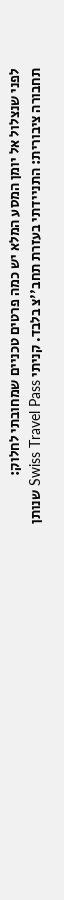לפני שנצלול אל יומן המסע המלא יש כמה פרטים טכניים שמחובתי לחלוק:
תחבורה ציבורית: התניידתי בעזרת תחב''צ בלבד. קניתי Swiss Travel Pass שנותן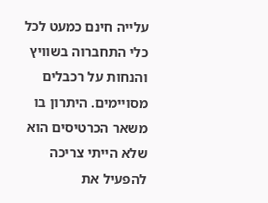עלייה חינם כמעט לכל כלי התחברוה בשוויץ והנחות על רכבלים מסויימים. היתרון בו משאר הכרטיסים הוא שלא הייתי צריכה להפעיל את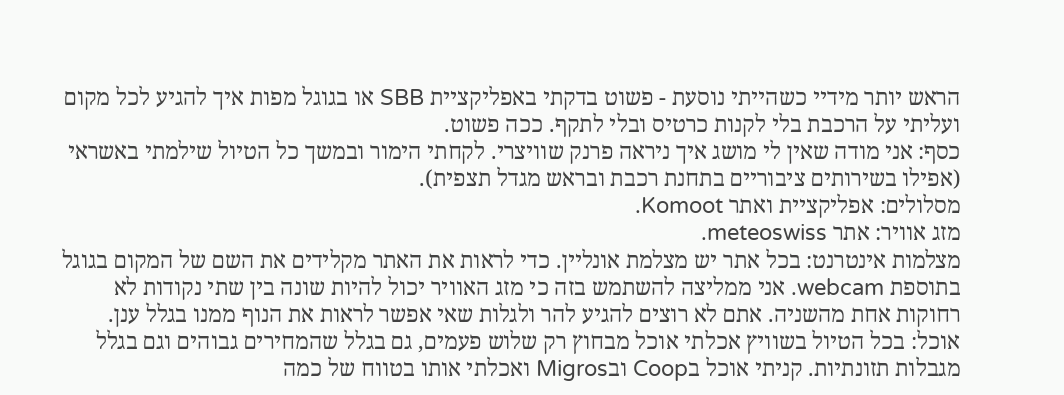הראש יותר מידיי כשהייתי נוסעת - פשוט בדקתי באפליקציית SBB או בגוגל מפות איך להגיע לכל מקום ועליתי על הרכבת בלי לקנות כרטיס ובלי לתקף. ככה פשוט.
כסף: אני מודה שאין לי מושג איך ניראה פרנק שוויצרי. לקחתי הימור ובמשך כל הטיול שילמתי באשראי (אפילו בשירותים ציבוריים בתחנת רכבת ובראש מגדל תצפית).
מסלולים: אפליקציית ואתר Komoot.
מזג אוויר: אתר meteoswiss.
מצלמות אינטרנט: בכל אתר יש מצלמת אונליין. כדי לראות את האתר מקלידים את השם של המקום בגוגל בתוספת webcam. אני ממליצה להשתמש בזה כי מזג האוויר יכול להיות שונה בין שתי נקודות לא רחוקות אחת מהשניה. אתם לא רוצים להגיע להר ולגלות שאי אפשר לראות את הנוף ממנו בגלל ענן.
אוכל: בכל הטיול בשוויץ אכלתי אוכל מבחוץ רק שלוש פעמים, גם בגלל שהמחירים גבוהים וגם בגלל מגבלות תזונתיות. קניתי אוכל בCoop ובMigros ואכלתי אותו בטווח של כמה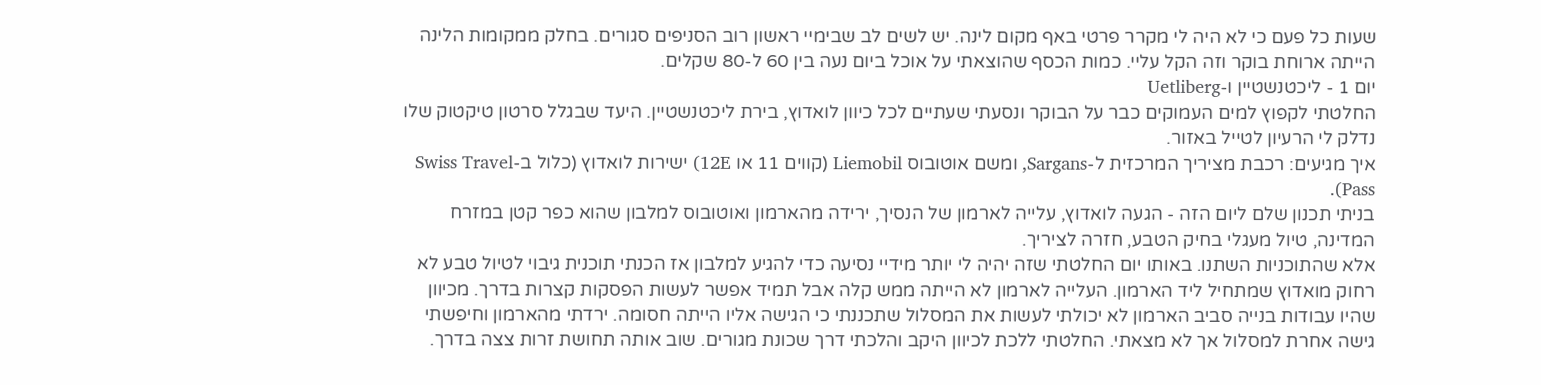שעות כל פעם כי לא היה לי מקרר פרטי באף מקום לינה. יש לשים לב שבימיי ראשון רוב הסניפים סגורים. בחלק ממקומות הלינה הייתה ארוחת בוקר וזה הקל עליי. כמות הכסף שהוצאתי על אוכל ביום נעה בין 60 ל-80 שקלים.
יום 1 - ליכטנשטיין ו-Uetliberg
החלטתי לקפוץ למים העמוקים כבר על הבוקר ונסעתי שעתיים לכל כיוון לואדוץ, בירת ליכטנשטיין. היעד שבגלל סרטון טיקטוק שלו נדלק לי הרעיון לטייל באזור.
איך מגיעים: רכבת מציריך המרכזית ל-Sargans, ומשם אוטובוס Liemobil (קווים 11 או 12E) ישירות לואדוץ (כלול ב-Swiss Travel Pass).
בניתי תכנון שלם ליום הזה - הגעה לואדוץ, עלייה לארמון של הנסיך, ירידה מהארמון ואוטובוס למלבון שהוא כפר קטן במזרח המדינה, טיול מעגלי בחיק הטבע, חזרה לציריך.
אלא שהתוכניות השתנו. באותו יום החלטתי שזה יהיה לי יותר מידיי נסיעה כדי להגיע למלבון אז הכנתי תוכנית גיבוי לטיול טבע לא רחוק מואדוץ שמתחיל ליד הארמון. העלייה לארמון לא הייתה ממש קלה אבל תמיד אפשר לעשות הפסקות קצרות בדרך. מכיוון שהיו עבודות בנייה סביב הארמון לא יכולתי לעשות את המסלול שתכננתי כי הגישה אליו הייתה חסומה. ירדתי מהארמון וחיפשתי גישה אחרת למסלול אך לא מצאתי. החלטתי ללכת לכיוון היקב והלכתי דרך שכונת מגורים. שוב אותה תחושת זרות צצה בדרך.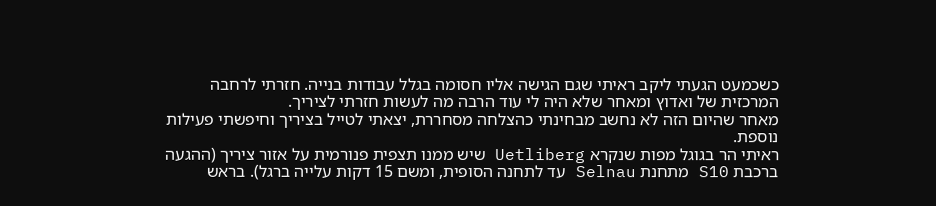כשכמעט הגעתי ליקב ראיתי שגם הגישה אליו חסומה בגלל עבודות בנייה. חזרתי לרחבה המרכזית של ואדוץ ומאחר שלא היה לי עוד הרבה מה לעשות חזרתי לציריך.
מאחר שהיום הזה לא נחשב מבחינתי כהצלחה מסחררת, יצאתי לטייל בציריך וחיפשתי פעילות נוספת.
ראיתי הר בגוגל מפות שנקרא Uetliberg שיש ממנו תצפית פנורמית על אזור ציריך (ההגעה ברכבת S10 מתחנת Selnau עד לתחנה הסופית, ומשם 15 דקות עלייה ברגל). בראש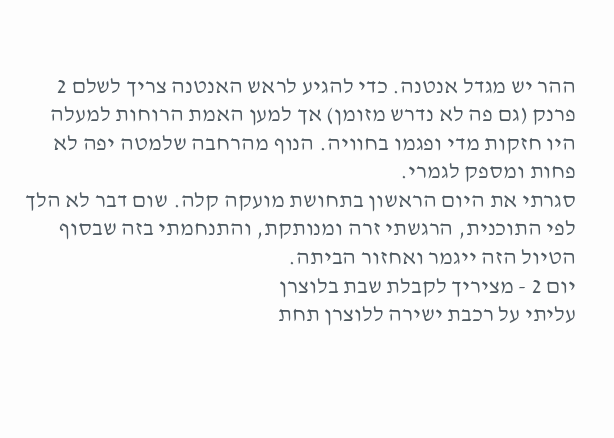ההר יש מגדל אנטנה. כדי להגיע לראש האנטנה צריך לשלם 2 פרנק (גם פה לא נדרש מזומן) אך למען האמת הרוחות למעלה היו חזקות מדי ופגמו בחוויה. הנוף מהרחבה שלמטה יפה לא פחות ומספק לגמרי.
סגרתי את היום הראשון בתחושת מועקה קלה. שום דבר לא הלך לפי התוכנית, הרגשתי זרה ומנותקת, והתנחמתי בזה שבסוף הטיול הזה ייגמר ואחזור הביתה.
יום 2 - מציריך לקבלת שבת בלוצרן
עליתי על רכבת ישירה ללוצרן תחת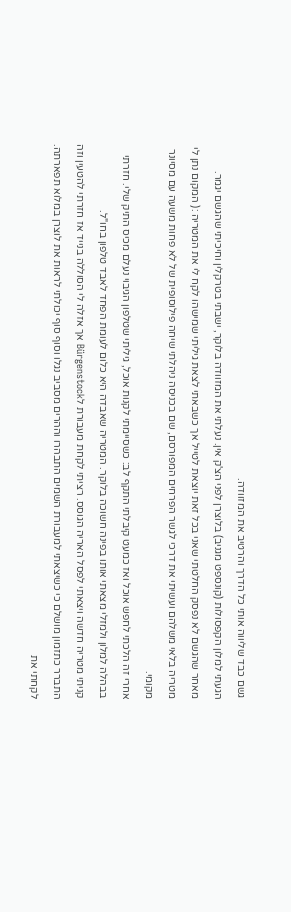גשם כבד שליווה אותי כל הדרך והרטיב את המזוודה.
הגעתי למלון הקפסולות (קונספט מגניב) בלוצרן לפני הצ'ק אין. נעלתי את המזוודה בלוקר, ישבתי בטרקלין וחיכיתי שהגשם יגמר.
מאחר שהגשם לא נפסק החלטתי שאני בכל זאת יוצאת לטייל אך כשבאתי לצאת גיליתי שמישהו לקח לי את המטריה :( המקום נתן לי מטריה בלאי משלהם ועשיתי את דרכי לגשר הפרחים המפורסם, שם בכניסה ניהלתי שיחה פילוסופית של לא פחות משעה עם מסיונר מקומי.
אחרי זה הלכתי לחפש אוכל ואז כמעט קיבלתי התקף לב: כשסיימתי לקנות אוכל, גיליתי שטלפון הגיבוי נעלם מכיס התיק שלי. חזרתי בבהלה למלון ולמזלי מצאתי אותו בפינה חשוכה בלוקר. המטריה שאבדה היא כלום לעומת הפחד לאבד טלפון בחו"ל.
קניתי מטריה חדשה ויצאתי לפסל האריה הגוסס. רציתי לקחת מעבורת לBürgenstock אך אזלה לי הסוללה בנייד אז חזרתי להטעין וזה התברר כתזמון מושלם כי כשיצאתי למעבורת השמים התבהרו וההרים מסביב נגלו וסוף סוף יכולתי לראות את לוצרן במלוא תפארתה.
לקחתי את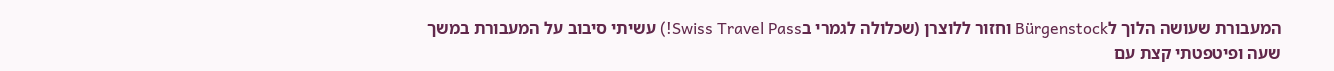המעבורת שעושה הלוך לBürgenstock וחזור ללוצרן (שכלולה לגמרי בSwiss Travel Pass!) עשיתי סיבוב על המעבורת במשך שעה ופיטפטתי קצת עם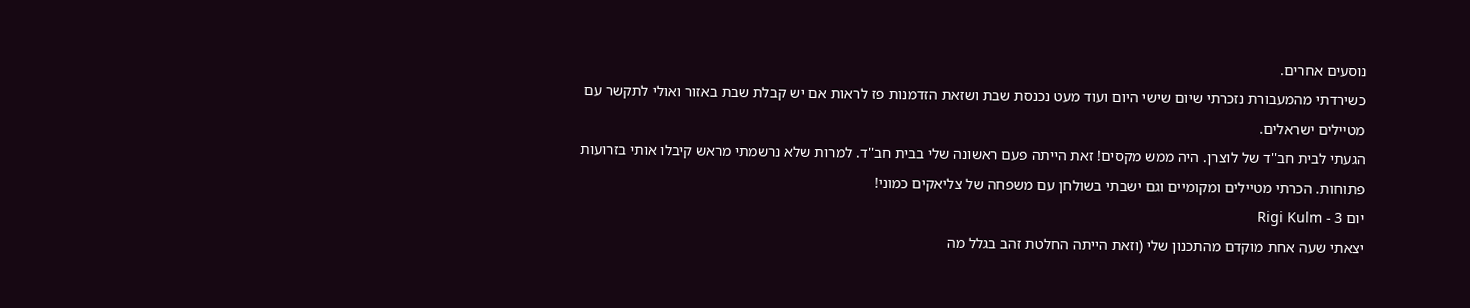נוסעים אחרים.
כשירדתי מהמעבורת נזכרתי שיום שישי היום ועוד מעט נכנסת שבת ושזאת הזדמנות פז לראות אם יש קבלת שבת באזור ואולי לתקשר עם מטיילים ישראלים.
הגעתי לבית חב''ד של לוצרן. היה ממש מקסים! זאת הייתה פעם ראשונה שלי בבית חב''ד. למרות שלא נרשמתי מראש קיבלו אותי בזרועות פתוחות. הכרתי מטיילים ומקומיים וגם ישבתי בשולחן עם משפחה של צליאקים כמוני!
יום 3 - Rigi Kulm
יצאתי שעה אחת מוקדם מהתכנון שלי (וזאת הייתה החלטת זהב בגלל מה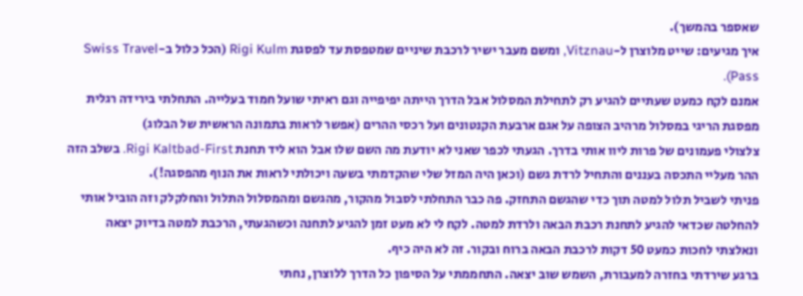שאספר בהמשך).
איך מגיעים: שייט מלוצרן ל-Vitznau, ומשם מעבר ישיר לרכבת שיניים שמטפסת עד לפסגת Rigi Kulm (הכל כלול ב-Swiss Travel Pass).
אמנם לקח כמעט שעתיים להגיע רק לתחילת המסלול אבל הדרך הייתה יפיפייה וגם ראיתי שועל חמוד בעלייה. התחלתי בירידה רגלית מפסגת הריגי במסלול מרהיב הצופה על אגם ארבעת הקנטונים ועל רכסי ההרים (אפשר לראות בתמונה הראשית של הבלוג)
צלצולי פעמונים של פרות ליוו אותי בדרך. הגעתי לכפר שאני לא יודעת מה השם שלו אבל הוא ליד תחנת Rigi Kaltbad-First. בשלב הזה ההר מעליי התכסה בעננים והתחיל לרדת גשם (וכאן היה המזל שלי שהקדמתי בשעה ויכולתי לראות את הנוף מהפסגה!).
פניתי לשביל תלול למטה תוך כדי שהגשם התחזק. פה כבר התחלתי לסבול מהקור, מהגשם ומהמסלול התלול והחלקלק וזה הוביל אותי להחלטה שכדאי להגיע לתחנת רכבת הבאה ולרדת למטה. לקח לי לא מעט זמן להגיע לתחנה וכשהגעתי, הרכבת למטה בדיוק יצאה ונאלצתי לחכות כמעט 50 דקות לרכבת הבאה ברוח ובקור. זה לא היה כיף.
ברגע שירדתי בחזרה למעבורת, השמש שוב יצאה. התחממתי על הסיפון כל הדרך ללוצרן, נחתי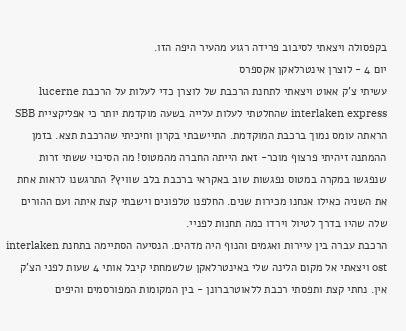בקפסולה ויצאתי לסיבוב פרידה רגוע מהעיר היפה הזו.
יום 4 - לוצרן אינטרלאקן אקספרס
עשיתי צ'ק אאוט ויצאתי לתחנת הרכבת של לוצרן כדי לעלות על הרכבת lucerne interlaken express שהחלטתי לעלות עלייה בשעה מוקדמת יותר כי אפליקציית SBB הראתה עומס נמוך ברכבת המוקדמת. התיישבתי בקרון וחיכיתי שהרכבת תצא. בזמן ההמתנה זיהיתי פרצוף מוכר- זאת הייתה החברה מהמטוס! מה הסיכוי ששתי זרות שנפגשו במקרה במטוס נפגשות שוב באקראי ברכבת בלב שוויץ? התרגשנו לראות אחת את השניה כאילו אנחנו מכירות שנים. החלפנו טלפונים וישבתי קצת איתה ועם ההורים שלה שהיו בדרך לטיול וירדו כמה תחנות לפניי.
הרכבת עברה בין עיירות ואגמים והנוף היה מדהים. הנסיעה הסתיימה בתחנת interlaken ost ויצאתי אל מקום הלינה שלי באינטרלאקן שלשמחתי קיבל אותי 4 שעות לפני הצ'ק אין. נחתי קצת ותפסתי רכבת ללאוטרברונן - בין המקומות המפורסמים והיפים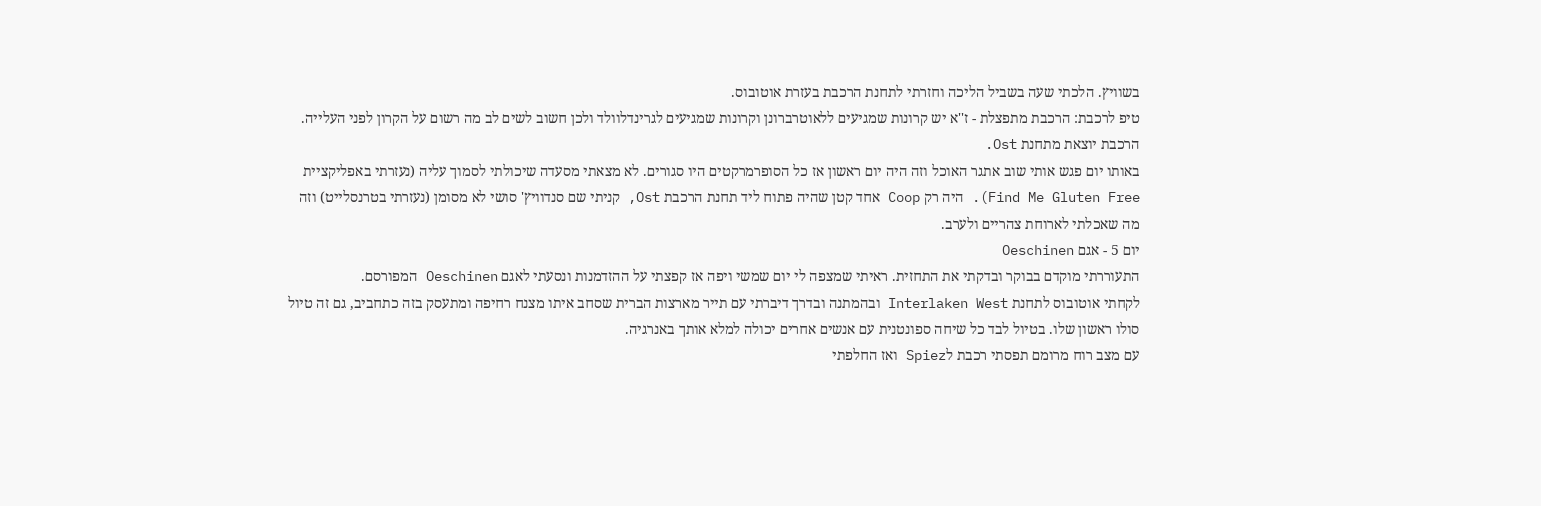בשוויץ. הלכתי שעה בשביל הליכה וחזרתי לתחנת הרכבת בעזרת אוטובוס.
טיפ לרכבת: הרכבת מתפצלת - ז''א יש קרונות שמגיעים ללאוטרברונן וקרונות שמגיעים לגרינדלוולד ולכן חשוב לשים לב מה רשום על הקרון לפני העלייה. הרכבת יוצאת מתחנת Ost.
באותו יום פגש אותי שוב אתגר האוכל וזה היה יום ראשון אז כל הסופרמרקטים היו סגורים. לא מצאתי מסעדה שיכולתי לסמוך עליה (נעזרתי באפליקציית Find Me Gluten Free). היה רק Coop אחד קטן שהיה פתוח ליד תחנת הרכבת Ost, קניתי שם סנדוויץ' סושי לא מסומן (נעזרתי בטרנסלייט) וזה מה שאכלתי לארוחת צהריים ולערב.
יום 5 - אגם Oeschinen
התעוררתי מוקדם בבוקר ובדקתי את התחזית. ראיתי שמצפה לי יום שמשי ויפה אז קפצתי על ההזדמנות ונסעתי לאגם Oeschinen המפורסם.
לקחתי אוטובוס לתחנת Interlaken West ובהמתנה ובדרך דיברתי עם תייר מארצות הברית שסחב איתו מצנח רחיפה ומתעסק בזה כתחביב, גם זה טיול סולו ראשון שלו. בטיול לבד כל שיחה ספונטנית עם אנשים אחרים יכולה למלא אותך באנרגיה.
עם מצב רוח מרומם תפסתי רכבת לSpiez ואז החלפתי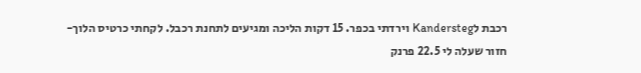רכבת לKandersteg וירדתי בכפר. 15 דקות הליכה ומגיעים לתחנת רכבל. לקחתי כרטיס הלוך-חזור שעלה לי 22.5 פרנק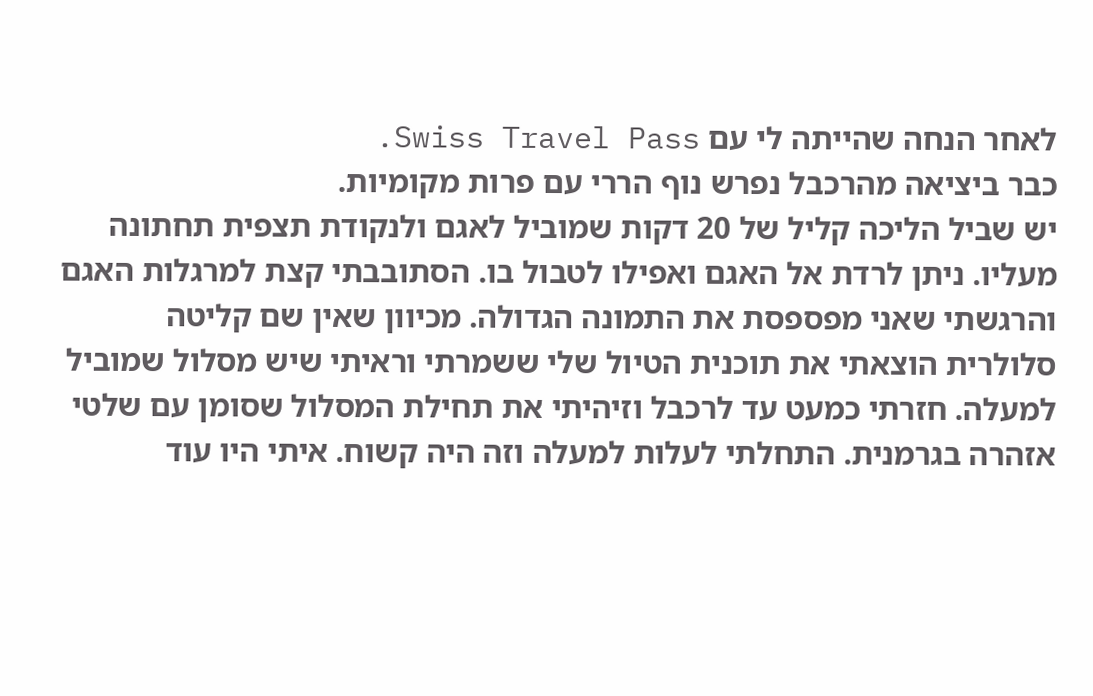לאחר הנחה שהייתה לי עם Swiss Travel Pass.
כבר ביציאה מהרכבל נפרש נוף הררי עם פרות מקומיות.
יש שביל הליכה קליל של 20 דקות שמוביל לאגם ולנקודת תצפית תחתונה מעליו. ניתן לרדת אל האגם ואפילו לטבול בו. הסתובבתי קצת למרגלות האגם והרגשתי שאני מפספסת את התמונה הגדולה. מכיוון שאין שם קליטה סלולרית הוצאתי את תוכנית הטיול שלי ששמרתי וראיתי שיש מסלול שמוביל למעלה. חזרתי כמעט עד לרכבל וזיהיתי את תחילת המסלול שסומן עם שלטי אזהרה בגרמנית. התחלתי לעלות למעלה וזה היה קשוח. איתי היו עוד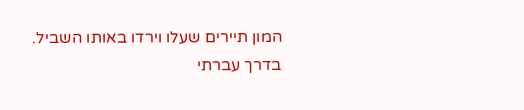המון תיירים שעלו וירדו באותו השביל.
בדרך עברתי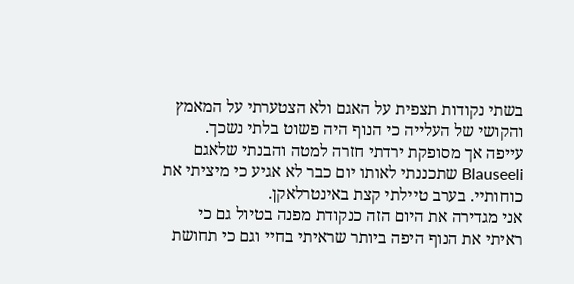בשתי נקודות תצפית על האגם ולא הצטערתי על המאמץ והקושי של העלייה כי הנוף היה פשוט בלתי נשכך.
עייפה אך מסופקת ירדתי חזרה למטה והבנתי שלאגם Blauseeli שתכננתי לאותו יום כבר לא אגיע כי מיציתי את כוחותיי. בערב טיילתי קצת באינטרלאקן.
אני מגדירה את היום הזה כנקודת מפנה בטיול גם כי ראיתי את הנוף היפה ביותר שראיתי בחיי וגם כי תחושת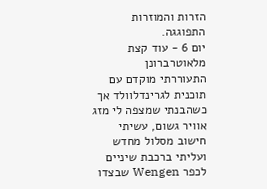הזרות והמוזרות התפוגגה.
יום 6 - עוד קצת מלאוטרברונן
התעוררתי מוקדם עם תוכנית לגרינדלוולד אך כשהבנתי שמצפה לי מזג אוויר גשום, עשיתי חישוב מסלול מחדש ועליתי ברכבת שיניים לכפר Wengen שבצדו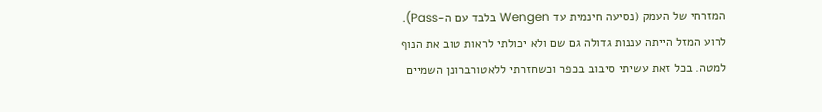המזרחי של העמק (נסיעה חינמית עד Wengen בלבד עם ה-Pass).
לרוע המזל הייתה עננות גדולה גם שם ולא יכולתי לראות טוב את הנוף למטה. בכל זאת עשיתי סיבוב בכפר וכשחזרתי ללאטורברונן השמיים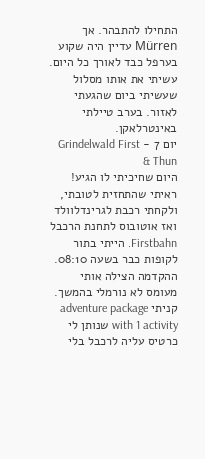התחילו להתבהר. אך Mürren עדיין היה שקוע בערפל כבד לאורך כל היום. עשיתי את אותו מסלול שעשיתי ביום שהגעתי לאזור. בערב טיילתי באינטרלאקן.
יום 7 - Grindelwald First & Thun
היום שחיכיתי לו הגיע! ראיתי שהתחזית לטובתי, ולקחתי רכבת לגרינדלוולד ואז אוטובוס לתחנת הרכבל Firstbahn. הייתי בתור לקופות כבר בשעה 08:10. ההקדמה הצילה אותי מעומס לא נורמלי בהמשך. קניתי adventure package with 1 activity שנותן לי כרטיס עליה לרכבל בלי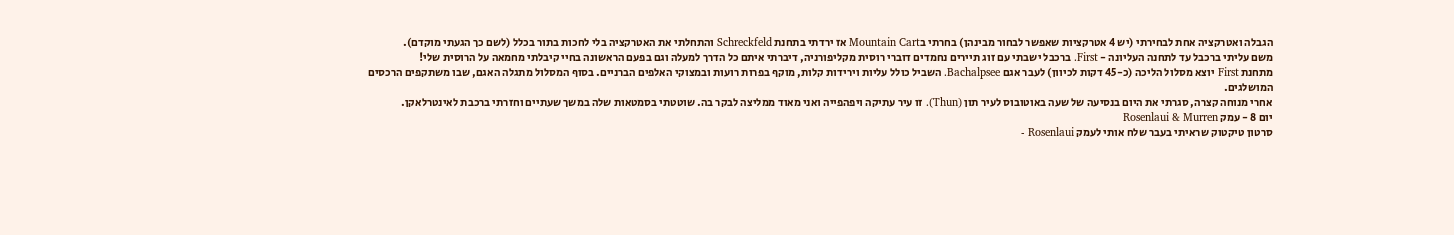הגבלה ואטרקציה אחת לבחירתי (יש 4 אטרקציות שאפשר לבחור מבינהן) בחרתי בMountain Cart אז ירדתי בתחנת Schreckfeld והתחלתי את האטרקציה בלי לחכות בתור בכלל (לשם כך הגעתי מוקדם).
משם עליתי ברכבל עד לתחנה העליונה - First. ברכבל ישבתי עם זוג תיירים נחמדים דוברי רוסית מקליפורניה, דיברתי איתם כל הדרך למעלה וגם בפעם הראשונה בחיי קיבלתי מחמאה על הרוסית שלי!
מתחנת First יוצא מסלול הליכה (כ-45 דקות לכיוון) לעבר אגם Bachalpsee. השביל כולל עליות וירידות קלות, מוקף בפרות רועות ובמצוקי האלפים הברניים. בסוף המסלול מתגלה האגם, שבו משתקפים הרכסים המושלגים.
אחרי מנוחה קצרה, סגרתי את היום בנסיעה של שעה באוטובוס לעיר תון (Thun). זו עיר עתיקה ויפהפייה ואני מאוד ממליצה לבקר בה. שוטטתי בסמטאות שלה במשך שעתיים וחזרתי ברכבת לאינטרלאקן.
יום 8 - עמק Rosenlaui & Murren
סרטון טיקטוק שראיתי בעבר שלח אותי לעמק Rosenlaui -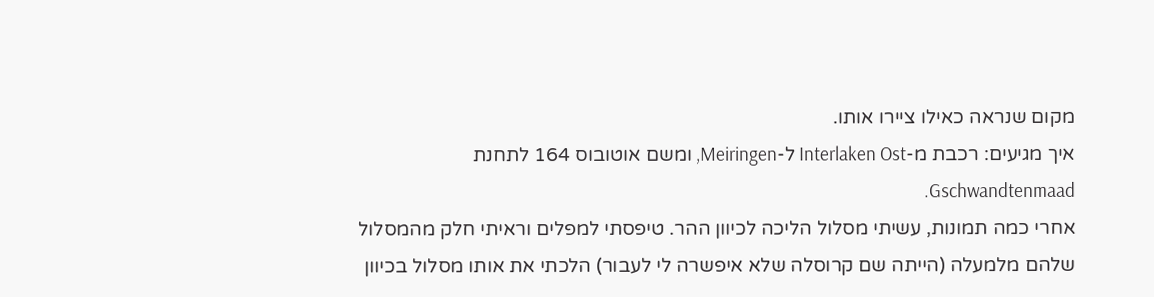מקום שנראה כאילו ציירו אותו.
איך מגיעים: רכבת מ-Interlaken Ost ל-Meiringen, ומשם אוטובוס 164 לתחנת Gschwandtenmaad.
אחרי כמה תמונות, עשיתי מסלול הליכה לכיוון ההר. טיפסתי למפלים וראיתי חלק מהמסלול שלהם מלמעלה (הייתה שם קרוסלה שלא איפשרה לי לעבור) הלכתי את אותו מסלול בכיוון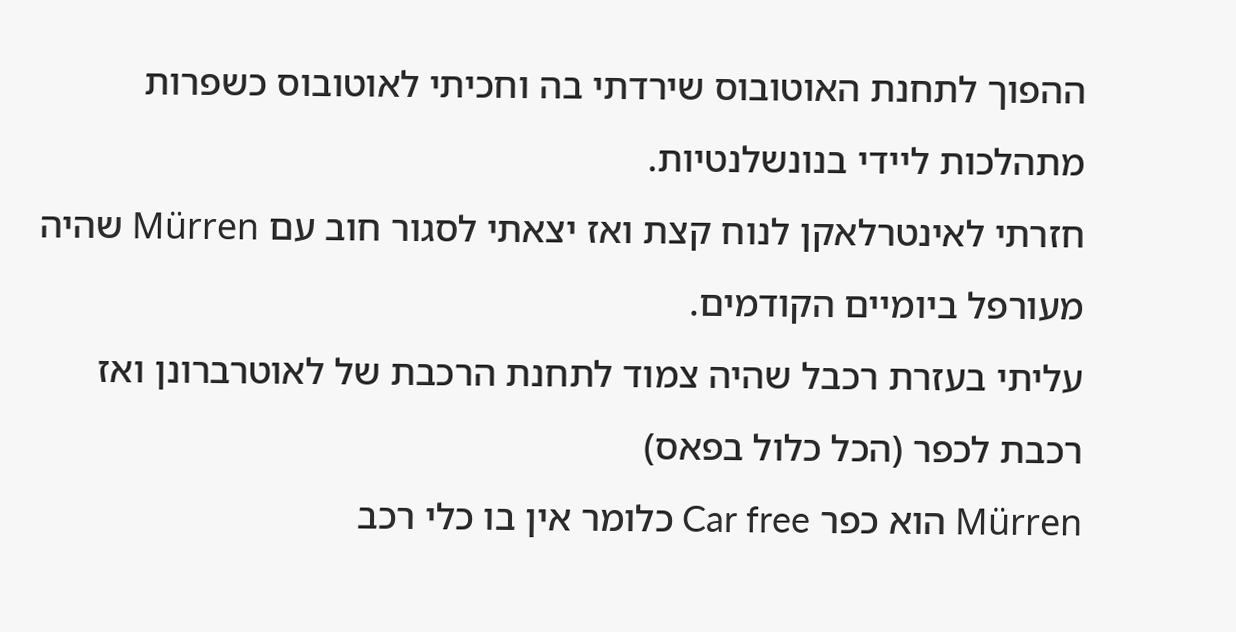ההפוך לתחנת האוטובוס שירדתי בה וחכיתי לאוטובוס כשפרות מתהלכות ליידי בנונשלנטיות.
חזרתי לאינטרלאקן לנוח קצת ואז יצאתי לסגור חוב עם Mürren שהיה מעורפל ביומיים הקודמים.
עליתי בעזרת רכבל שהיה צמוד לתחנת הרכבת של לאוטרברונן ואז רכבת לכפר (הכל כלול בפאס)
Mürren הוא כפר Car free כלומר אין בו כלי רכב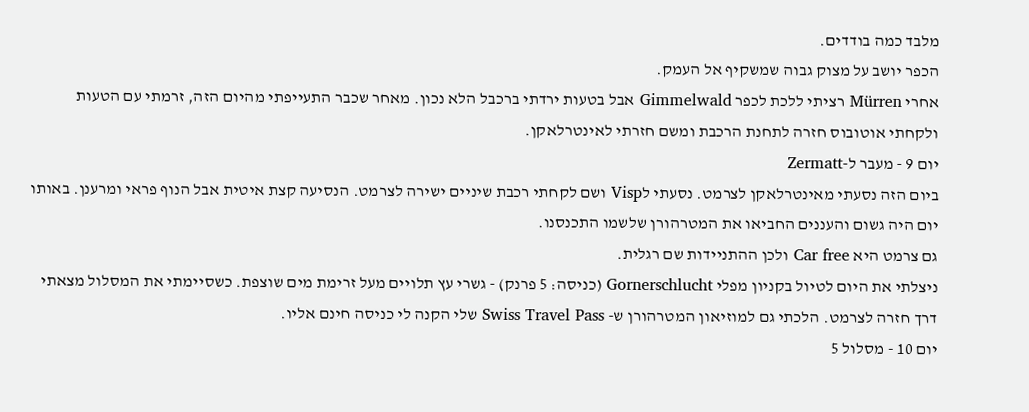מלבד כמה בודדים.
הכפר יושב על מצוק גבוה שמשקיף אל העמק.
אחרי Mürren רציתי ללכת לכפר Gimmelwald אבל בטעות ירדתי ברכבל הלא נכון. מאחר שכבר התעייפתי מהיום הזה, זרמתי עם הטעות ולקחתי אוטובוס חזרה לתחנת הרכבת ומשם חזרתי לאינטרלאקן.
יום 9 - מעבר ל-Zermatt
ביום הזה נסעתי מאינטרלאקן לצרמט. נסעתי לVisp ושם לקחתי רכבת שיניים ישירה לצרמט. הנסיעה קצת איטית אבל הנוף פראי ומרענן. באותו יום היה גשום והעננים החביאו את המטרהורן שלשמו התכנסנו.
גם צרמט היא Car free ולכן ההתניידות שם רגלית.
ניצלתי את היום לטיול בקניון מפלי Gornerschlucht (כניסה: 5 פרנק) - גשרי עץ תלויים מעל זרימת מים שוצפת. כשסיימתי את המסלול מצאתי דרך חזרה לצרמט. הלכתי גם למוזיאון המטרהורן ש- Swiss Travel Pass שלי הקנה לי כניסה חינם אליו.
יום 10 - מסלול 5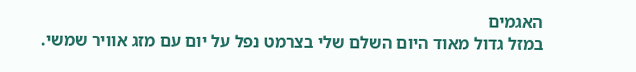האגמים
במזל גדול מאוד היום השלם שלי בצרמט נפל על יום עם מזג אוויר שמשי.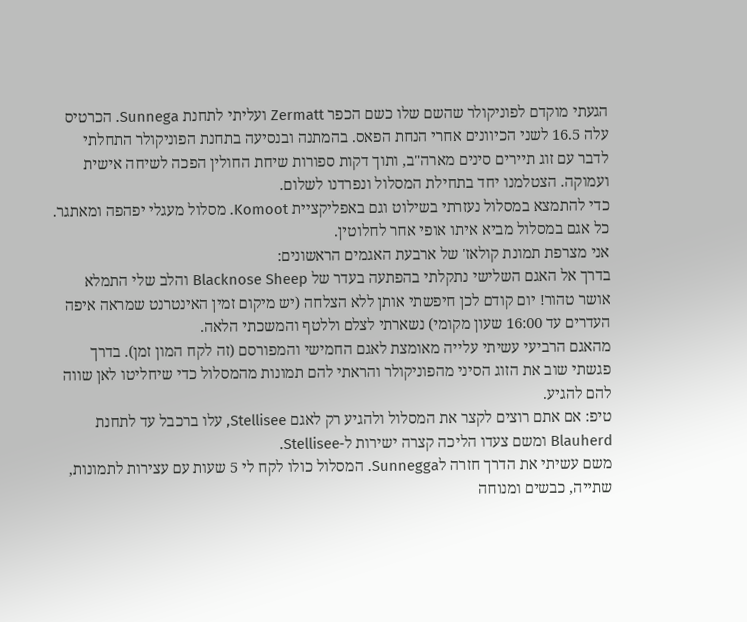הגעתי מוקדם לפוניקולר שהשם שלו כשם הכפר Zermatt ועליתי לתחנת Sunnega. הכרטיס עלה 16.5 לשני הכיוונים אחרי הנחת הפאס. בהמתנה ובנסיעה בתחנת הפוניקולר התחלתי לדבר עם זוג תיירים סינים מארה"ב, ותוך דקות ספורות שיחת החולין הפכה לשיחה אישית ועמוקה. הצטלמנו יחד בתחילת המסלול ונפרדנו לשלום.
כדי להתמצא במסלול נעזרתי בשילוט וגם באפליקציית Komoot. מסלול מעגלי יפהפה ומאתגר. כל אגם במסלול מביא איתו אופי אחר לחלוטין.
אני מצרפת תמונת קולאז' של ארבעת האגמים הראשונים:
בדרך אל האגם השלישי נתקלתי בהפתעה בעדר של Blacknose Sheep והלב שלי התמלא אושר טהור! יום קודם לכן חיפשתי אותן ללא הצלחה (יש מיקום זמין האינטרנט שמראה איפה העדרים עד 16:00 שעון מקומי) נשארתי לצלם וללטף והמשכתי הלאה.
מהאגם הרביעי עשיתי עלייה מאומצת לאגם החמישי והמפורסם (זה לקח המון זמן). בדרך פגשתי שוב את הזוג הסיני מהפוניקולר והראתי להם תמונות מהמסלול כדי שיחליטו לאן שווה להם להגיע.
טיפ: אם אתם רוצים לקצר את המסלול ולהגיע רק לאגם Stellisee, עלו ברכבל עד לתחנת Blauherd ומשם צעדו הליכה קצרה ישירות ל-Stellisee.
משם עשיתי את הדרך חזרה לSunnegga. המסלול כולו לקח לי 5 שעות עם עצירות לתמונות, שתייה, כבשים ומנוחה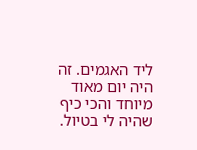ליד האגמים. זה היה יום מאוד מיוחד והכי כיף שהיה לי בטיול.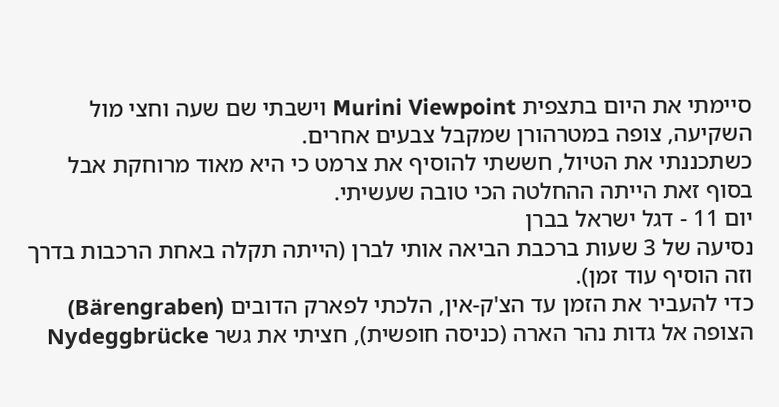סיימתי את היום בתצפית Murini Viewpoint וישבתי שם שעה וחצי מול השקיעה, צופה במטרהורן שמקבל צבעים אחרים.
כשתכננתי את הטיול, חששתי להוסיף את צרמט כי היא מאוד מרוחקת אבל בסוף זאת הייתה ההחלטה הכי טובה שעשיתי.
יום 11 - דגל ישראל בברן
נסיעה של 3 שעות ברכבת הביאה אותי לברן (הייתה תקלה באחת הרכבות בדרך וזה הוסיף עוד זמן).
כדי להעביר את הזמן עד הצ'ק-אין, הלכתי לפארק הדובים (Bärengraben) הצופה אל גדות נהר הארה (כניסה חופשית), חציתי את גשר Nydeggbrücke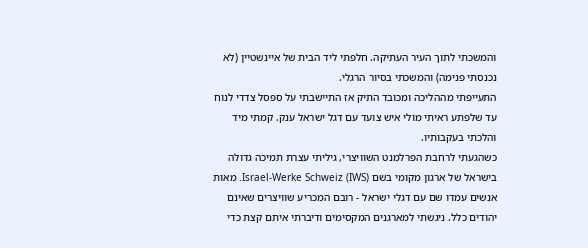והמשכתי לתוך העיר העתיקה. חלפתי ליד הבית של איינשטיין (לא נכנסתי פנימה) והמשכתי בסיור הרגלי.
התעייפתי מההליכה ומכובד התיק אז התיישבתי על ספסל צדדי לנוח עד שלפתע ראיתי מולי איש צועד עם דגל ישראל ענק. קמתי מיד והלכתי בעקבותיו.
כשהגעתי לרחבת הפרלמנט השוויצרי, גיליתי עצרת תמיכה גדולה בישראל של ארגון מקומי בשם Israel-Werke Schweiz (IWS). מאות אנשים עמדו שם עם דגלי ישראל - רובם המכריע שוויצרים שאינם יהודים כלל. ניגשתי למארגנים המקסימים ודיברתי איתם קצת כדי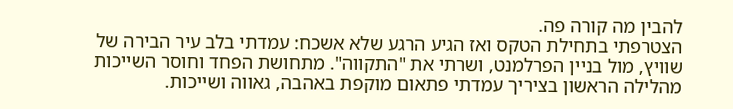להבין מה קורה פה.
הצטרפתי בתחילת הטקס ואז הגיע הרגע שלא אשכח: עמדתי בלב עיר הבירה של שוויץ, מול בניין הפרלמנט, ושרתי את "התקווה". מתחושת הפחד וחוסר השייכות מהלילה הראשון בציריך עמדתי פתאום מוקפת באהבה, גאווה ושייכות.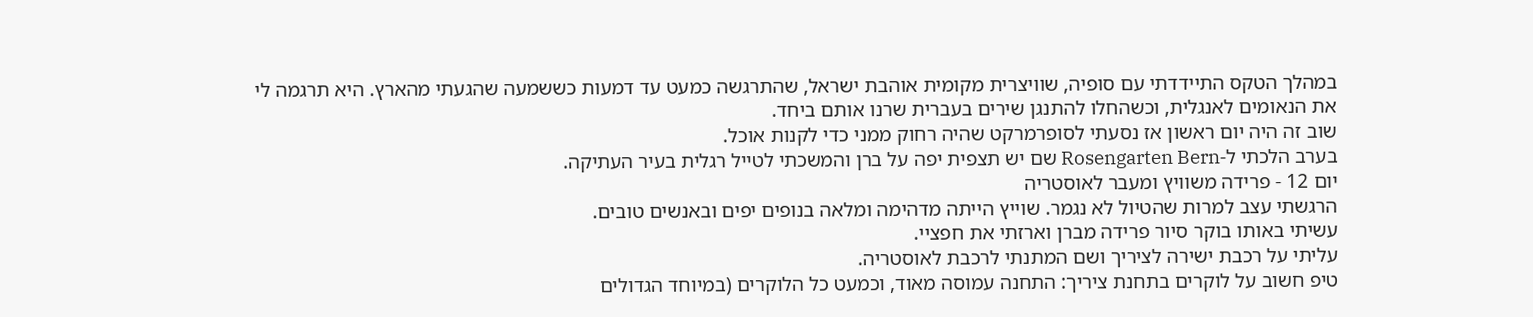במהלך הטקס התיידדתי עם סופיה, שוויצרית מקומית אוהבת ישראל, שהתרגשה כמעט עד דמעות כששמעה שהגעתי מהארץ. היא תרגמה לי את הנאומים לאנגלית, וכשהחלו להתנגן שירים בעברית שרנו אותם ביחד.
שוב זה היה יום ראשון אז נסעתי לסופרמרקט שהיה רחוק ממני כדי לקנות אוכל.
בערב הלכתי ל-Rosengarten Bern שם יש תצפית יפה על ברן והמשכתי לטייל רגלית בעיר העתיקה.
יום 12 - פרידה משוויץ ומעבר לאוסטריה
הרגשתי עצב למרות שהטיול לא נגמר. שוייץ הייתה מדהימה ומלאה בנופים יפים ובאנשים טובים.
עשיתי באותו בוקר סיור פרידה מברן וארזתי את חפציי.
עליתי על רכבת ישירה לציריך ושם המתנתי לרכבת לאוסטריה.
טיפ חשוב על לוקרים בתחנת ציריך: התחנה עמוסה מאוד, וכמעט כל הלוקרים (במיוחד הגדולים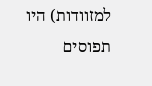למזוודות) היו תפוסים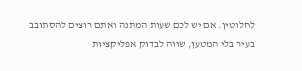לחלוטין. אם יש לכם שעות המתנה ואתם רוצים להסתובב בעיר בלי המטען, שווה לבדוק אפליקציות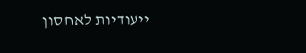ייעודיות לאחסון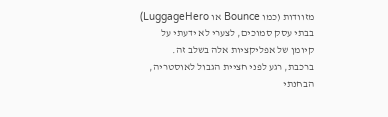מזוודות (כמו Bounce או LuggageHero) בבתי עסק סמוכים, לצערי לא ידעתי על קיומן של אפליקציות אלה בשלב זה.
ברכבת, רגע לפני חציית הגבול לאוסטריה, הבחנתי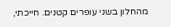מהחלון בשני עופרים קטנים. חייכתי,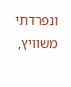ונפרדתי משוויץ,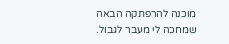מוכנה להרפתקה הבאה שמחכה לי מעבר לגבול.